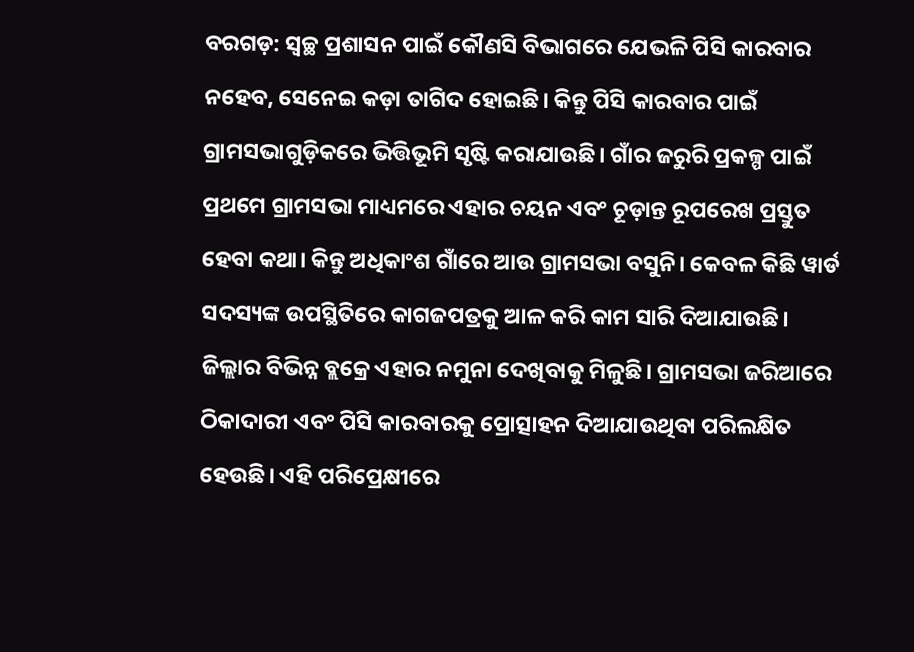ବରଗଡ଼: ସ୍ବଚ୍ଛ ପ୍ରଶାସନ ପାଇଁ କୌଣସି ବିଭାଗରେ ଯେଭଳି ପିସି କାରବାର ନହେବ, ସେନେଇ କଡ଼ା ତାଗିଦ ହୋଇଛି। କିନ୍ତୁ ପିସି କାରବାର ପାଇଁ ଗ୍ରାମସଭାଗୁଡ଼ିକରେ ଭିତ୍ତିଭୂମି ସୃଷ୍ଟି କରାଯାଉଛି। ଗାଁର ଜରୁରି ପ୍ରକଳ୍ପ ପାଇଁ ପ୍ରଥମେ ଗ୍ରାମସଭା ମାଧ୍ୟମରେ ଏହାର ଚୟନ ଏବଂ ଚୂଡ଼ାନ୍ତ ରୂପରେଖ ପ୍ରସ୍ତୁତ ହେବା କଥା। କିନ୍ତୁ ଅଧିକାଂଶ ଗାଁରେ ଆଉ ଗ୍ରାମସଭା ବସୁନି। କେବଳ କିଛି ୱାର୍ଡ ସଦସ୍ୟଙ୍କ ଉପସ୍ଥିତିରେ କାଗଜପତ୍ରକୁ ଆଳ କରି କାମ ସାରି ଦିଆଯାଉଛି।
ଜିଲ୍ଲାର ବିଭିନ୍ନ ବ୍ଲକ୍ରେ ଏହାର ନମୁନା ଦେଖିବାକୁ ମିଳୁଛି। ଗ୍ରାମସଭା ଜରିଆରେ ଠିକାଦାରୀ ଏବଂ ପିସି କାରବାରକୁ ପ୍ରୋତ୍ସାହନ ଦିଆଯାଉଥିବା ପରିଲକ୍ଷିତ ହେଉଛି। ଏହି ପରିପ୍ରେକ୍ଷୀରେ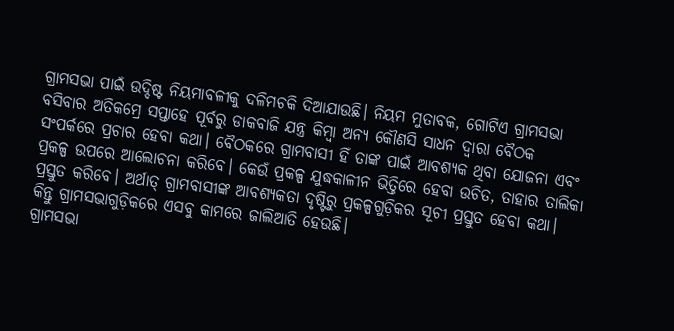ଗ୍ରାମସଭା ପାଇଁ ଉଦ୍ଦିଷ୍ଟ ନିୟମାବଳୀକୁ ଦଳିମଚକି ଦିଆଯାଉଛି। ନିୟମ ମୁତାବକ, ଗୋଟିଏ ଗ୍ରାମସଭା ବସିବାର ଅତିକମ୍ରେ ସପ୍ତାହେ ପୂର୍ବରୁ ଡାକବାଜି ଯନ୍ତ୍ର କିମ୍ବା ଅନ୍ୟ କୌଣସି ସାଧନ ଦ୍ବାରା ବୈଠକ ସଂପର୍କରେ ପ୍ରଚାର ହେବା କଥା। ବୈଠକରେ ଗ୍ରାମବାସୀ ହିଁ ତାଙ୍କ ପାଇଁ ଆବଶ୍ୟକ ଥିବା ଯୋଜନା ଏବଂ ପ୍ରକଳ୍ପ ଉପରେ ଆଲୋଚନା କରିବେ। କେଉଁ ପ୍ରକଳ୍ପ ଯୁଦ୍ଧକାଳୀନ ଭିତ୍ତିରେ ହେବା ଉଚିତ, ତାହାର ତାଲିକା ପ୍ରସ୍ତୁତ କରିବେ। ଅର୍ଥାତ୍ ଗ୍ରାମବାସୀଙ୍କ ଆବଶ୍ୟକତା ଦୃଷ୍ଟିରୁ ପ୍ରକଳ୍ପଗୁଡ଼ିକର ସୂଚୀ ପ୍ରସ୍ତୁତ ହେବା କଥା। କିନ୍ତୁ ଗ୍ରାମସଭାଗୁଡ଼ିକରେ ଏସବୁ କାମରେ ଜାଲିଆତି ହେଉଛି।
ଗ୍ରାମସଭା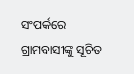ସଂପର୍କରେ ଗ୍ରାମବାସୀଙ୍କୁ ସୂଚିତ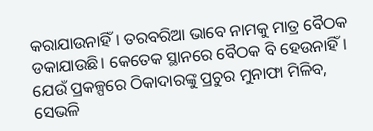କରାଯାଉନାହିଁ। ତରବରିଆ ଭାବେ ନାମକୁ ମାତ୍ର ବୈଠକ ଡକାଯାଉଛି। କେତେକ ସ୍ଥାନରେ ବୈଠକ ବି ହେଉନାହିଁ। ଯେଉଁ ପ୍ରକଳ୍ପରେ ଠିକାଦାରଙ୍କୁ ପ୍ରଚୁର ମୁନାଫା ମିଳିବ, ସେଭଳି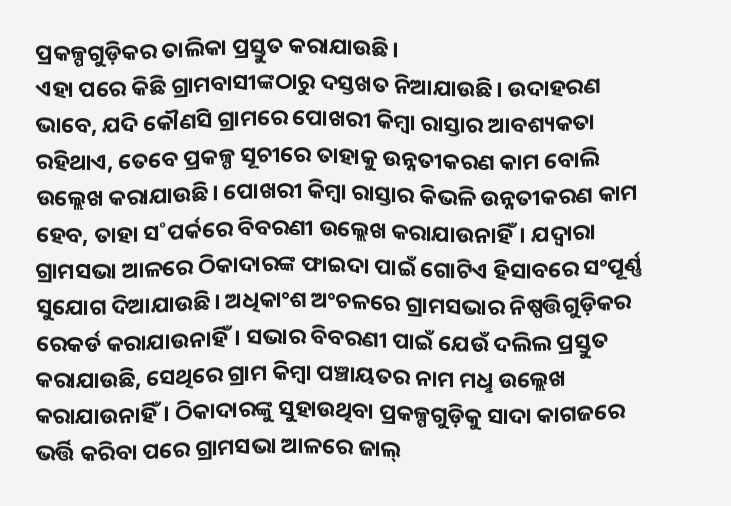ପ୍ରକଳ୍ପଗୁଡ଼ିକର ତାଲିକା ପ୍ରସ୍ତୁତ କରାଯାଉଛି।
ଏହା ପରେ କିଛି ଗ୍ରାମବାସୀଙ୍କଠାରୁ ଦସ୍ତଖତ ନିଆଯାଉଛି। ଉଦାହରଣ ଭାବେ, ଯଦି କୌଣସି ଗ୍ରାମରେ ପୋଖରୀ କିମ୍ବା ରାସ୍ତାର ଆବଶ୍ୟକତା ରହିଥାଏ, ତେବେ ପ୍ରକଳ୍ପ ସୂଚୀରେ ତାହାକୁ ଉନ୍ନତୀକରଣ କାମ ବୋଲି ଉଲ୍ଲେଖ କରାଯାଉଛି। ପୋଖରୀ କିମ୍ବା ରାସ୍ତାର କିଭଳି ଉନ୍ନତୀକରଣ କାମ ହେବ, ତାହା ସ˚ପର୍କରେ ବିବରଣୀ ଉଲ୍ଲେଖ କରାଯାଉନାହିଁ। ଯଦ୍ବାରା ଗ୍ରାମସଭା ଆଳରେ ଠିକାଦାରଙ୍କ ଫାଇଦା ପାଇଁ ଗୋଟିଏ ହିସାବରେ ସଂପୂର୍ଣ୍ଣ ସୁଯୋଗ ଦିଆଯାଉଛି। ଅଧିକାଂଶ ଅଂଚଳରେ ଗ୍ରାମସଭାର ନିଷ୍ପତ୍ତିଗୁଡ଼ିକର ରେକର୍ଡ କରାଯାଉନାହିଁ। ସଭାର ବିବରଣୀ ପାଇଁ ଯେଉଁ ଦଲିଲ ପ୍ରସ୍ତୁତ କରାଯାଉଛି, ସେଥିରେ ଗ୍ରାମ କିମ୍ବା ପଞ୍ଚାୟତର ନାମ ମଧୢ ଉଲ୍ଲେଖ କରାଯାଉନାହିଁ। ଠିକାଦାରଙ୍କୁ ସୁହାଉଥିବା ପ୍ରକଳ୍ପଗୁଡ଼ିକୁ ସାଦା କାଗଜରେ ଭର୍ତ୍ତି କରିବା ପରେ ଗ୍ରାମସଭା ଆଳରେ ଜାଲ୍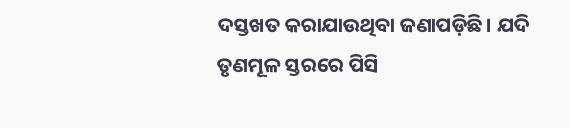ଦସ୍ତଖତ କରାଯାଉଥିବା ଜଣାପଡ଼ିଛି। ଯଦି ତୃଣମୂଳ ସ୍ତରରେ ପିସି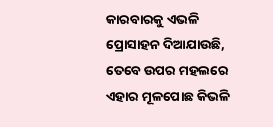କାରବାରକୁ ଏଭଳି ପ୍ରୋସାହନ ଦିଆଯାଉଛି, ତେବେ ଉପର ମହଲରେ ଏହାର ମୂଳପୋଛ କିଭଳି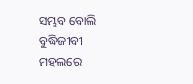ସମ୍ଭବ ବୋଲି ବୁଦ୍ଧିଜୀବୀ ମହଲରେ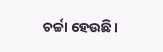ଚର୍ଚ୍ଚା ହେଉଛି।